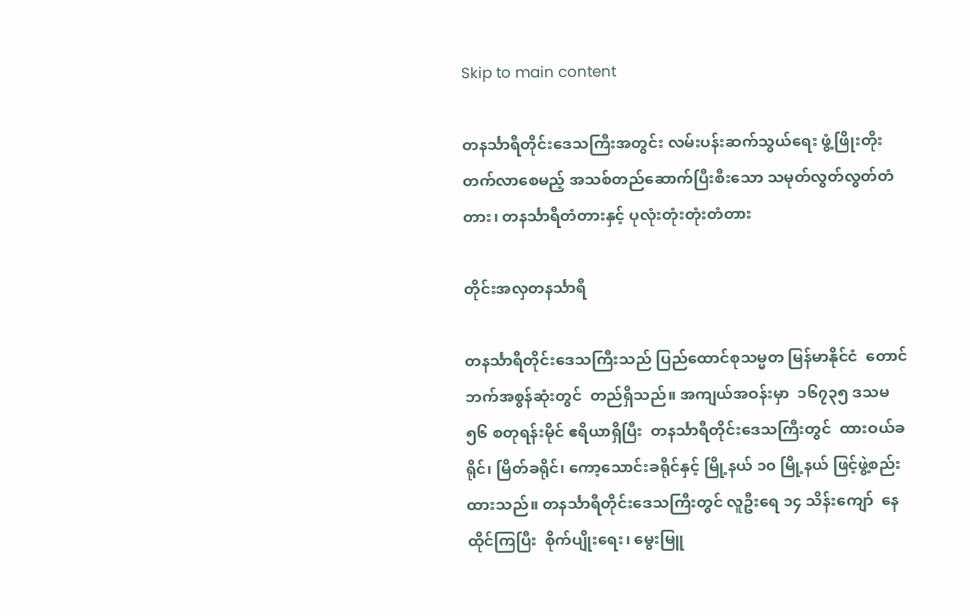Skip to main content

တနင်္သာရီတိုင်းဒေသကြီးအတွင်း လမ်းပန်းဆက်သွယ်ရေး ဖွံ့ဖြိုးတိုးတက်လာစေမည့် အသစ်တည်ဆောက်ပြီးစီးသော သမုတ်လွတ်လွတ်တံတား၊ တနင်္သာရီတံတားနှင့် ပုလုံးတုံးတုံးတံတား

တိုင်းအလှတနင်္သာရီ

တနင်္သာရီတိုင်းဒေသကြီးသည် ပြည်ထောင်စုသမ္မတ မြန်မာနိုင်ငံ  တောင်ဘက်အစွန်ဆုံးတွင်  တည်ရှိသည်။ အကျယ်အဝန်းမှာ  ၁၆၇၃၅ ဒသမ ၅၆ စတုရန်းမိုင် ဧရိယာရှိပြီး  တနင်္သာရီတိုင်းဒေသကြီးတွင်  ထားဝယ်ခရိုင်၊ မြိတ်ခရိုင်၊ ကော့သောင်းခရိုင်နှင့် မြို့နယ် ၁၀ မြို့နယ် ဖြင့်ဖွဲ့စည်းထားသည်။ တနင်္သာရီတိုင်းဒေသကြီးတွင် လူဦးရေ ၁၄ သိန်းကျော်  နေထိုင်ကြပြီး  စိုက်ပျိုးရေး၊ မွေးမြူ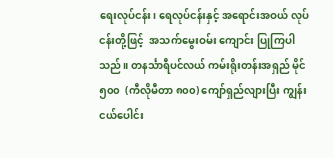ရေးလုပ်ငန်း၊ ရေလုပ်ငန်းနှင့် အရောင်းအဝယ် လုပ်ငန်းတို့ဖြင့်  အသက်မွေးဝမ်း ကျောင်း ပြုကြပါသည်။ တနင်္သာရီပင်လယ် ကမ်းရိုးတန်းအရှည် မိုင် ၅၀၀  (ကီလိုမီတာ ၈၀၀) ကျော်ရှည်လျားပြီး ကျွန်းငယ်ပေါင်း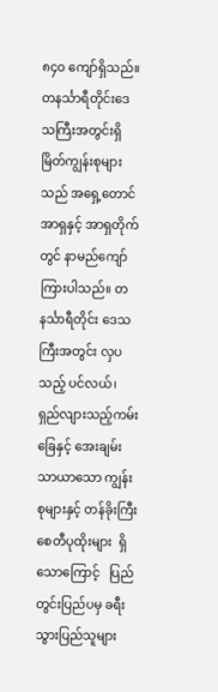၈၄၀ ကျော်ရှိသည်။  တနင်္သာရီတိုင်းဒေသကြီးအတွင်းရှိ မြိတ်ကျွန်းစုများသည် အရှေ့တောင်အာရှနှင့် အာရှတိုက်တွင် နာမည်ကျော်ကြားပါသည်။ တနင်္သာရီတိုင်း ဒေသကြီးအတွင်း လှပသည့် ပင်လယ်၊ ရှည်လျားသည့်ကမ်းခြေနှင့် အေးချမ်းသာယာသော ကျွန်းစုများနှင့် တန်ခိုးကြီးစေတီပုထိုးများ  ရှိသောကြောင့်   ပြည်တွင်းပြည်ပမှ ခရီးသွားပြည်သူများ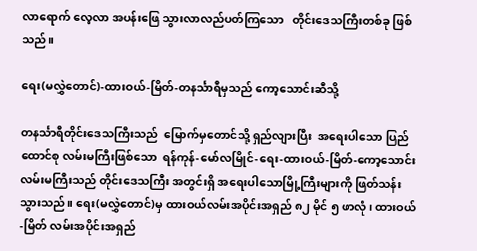လာရောက် လေ့လာ အပန်းဖြေ သွားလာလည်ပတ်ကြသော   တိုင်းဒေသကြီးတစ်ခု ဖြစ်သည်။

ရေး(မလွှဲတောင်)-ထားဝယ်-မြိတ်-တနင်္သာရီမှသည် ကော့သောင်းဆီသို့

တနင်္သာရီတိုင်းဒေသကြီးသည်  မြောက်မှတောင်သို့ ရှည်လျားပြီး  အရေးပါသော ပြည်ထောင်စု လမ်းမကြီးဖြစ်သော  ရန်ကုန်-မော်လမြိုင်-ရေး-ထားဝယ်-မြိတ်-ကော့သောင်း လမ်းမကြီးသည် တိုင်းဒေသကြီး အတွင်းရှိ အရေးပါသောမြို့ကြီးများကို ဖြတ်သန်းသွားသည်။ ရေး(မလွှဲတောင်)မှ ထားဝယ်လမ်းအပိုင်းအရှည် ၈၂ မိုင် ၅ ဖာလုံ၊ ထားဝယ်-မြိတ် လမ်းအပိုင်းအရှည်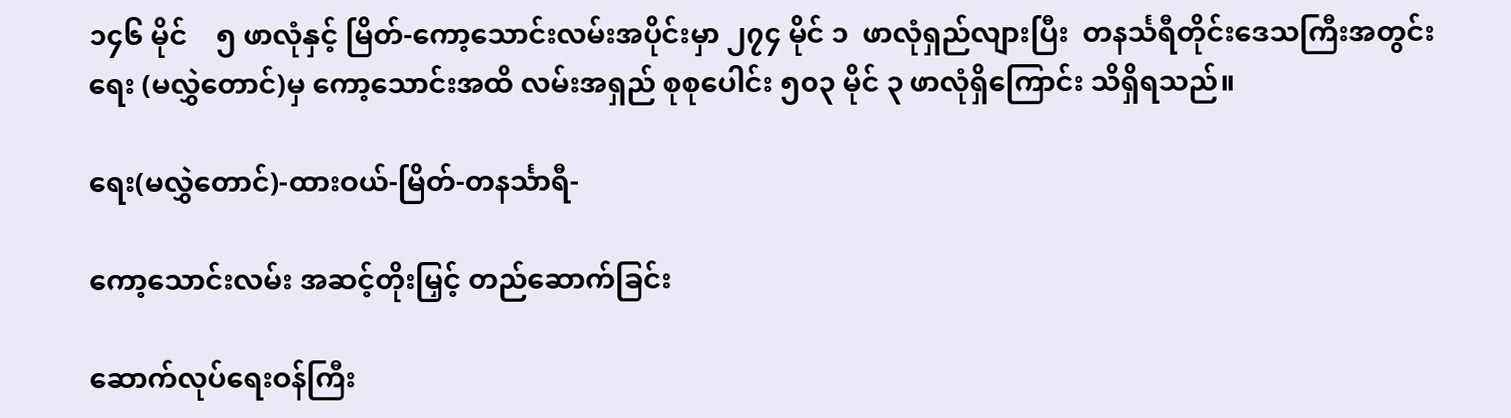၁၄၆ မိုင်    ၅ ဖာလုံနှင့် မြိတ်-ကော့သောင်းလမ်းအပိုင်းမှာ ၂၇၄ မိုင် ၁  ဖာလုံရှည်လျားပြီး  တနင်္သရီတိုင်းဒေသကြီးအတွင်း ရေး (မလွှဲတောင်)မှ ကော့သောင်းအထိ လမ်းအရှည် စုစုပေါင်း ၅၀၃ မိုင် ၃ ဖာလုံရှိကြောင်း သိရှိရသည်။

ရေး(မလွှဲတောင်)-ထားဝယ်-မြိတ်-တနင်္သာရီ-

ကော့သောင်းလမ်း အဆင့်တိုးမြှင့် တည်ဆောက်ခြင်း

ဆောက်လုပ်ရေးဝန်ကြီး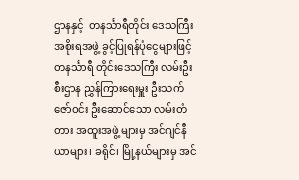ဌာနနှင့်  တနင်္သာရီတိုင်း ဒေသကြီးအစိုးရအဖွဲ့ ခွင့်ပြုရန်ပုံငွေများဖြင့် တနင်္သာရီ တိုင်းဒေသကြီး လမ်းဦးစီးဌာန ညွှန်ကြားရေးမှူး ဦးသက်ဇော်ဝင်း ဦးဆောင်သော လမ်းတံတား အထူးအဖွဲ့ များမှ အင်ဂျင်နီယာများ၊ ခရိုင်၊ မြို့နယ်များမှ အင်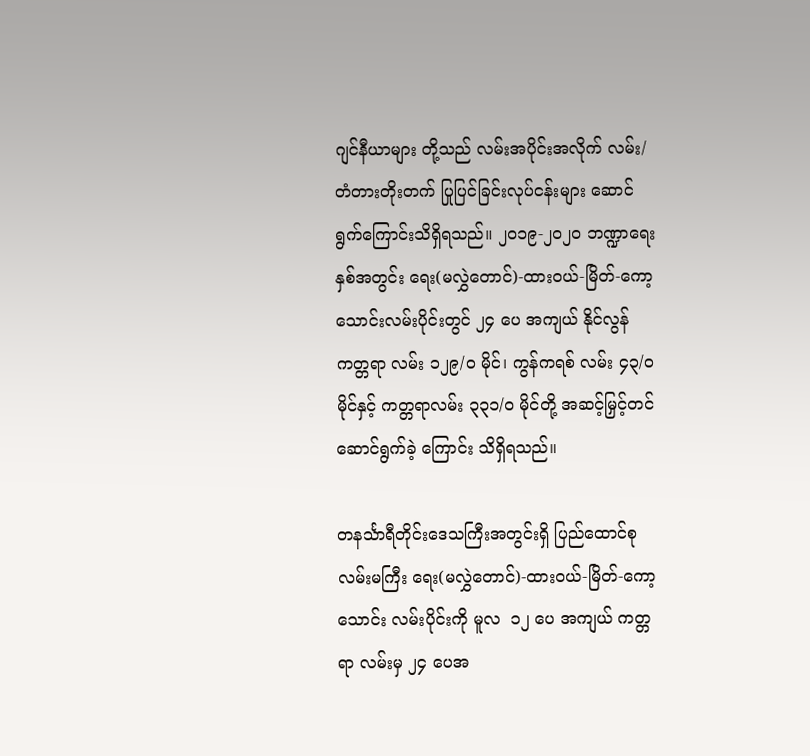ဂျင်နီယာများ တို့သည် လမ်းအပိုင်းအလိုက် လမ်း/တံတားတိုးတက် ပြုပြင်ခြင်းလုပ်ငန်းများ ဆောင်ရွက်ကြောင်းသိရှိရသည်။ ၂၀၁၉-၂၀၂၀ ဘဏ္ဍာရေး နှစ်အတွင်း ရေး(မလွှဲတောင်)-ထားဝယ်-မြိတ်-ကော့သောင်းလမ်းပိုင်းတွင် ၂၄ ပေ အကျယ် နိုင်လွန်ကတ္တရာ လမ်း ၁၂၉/၀ မိုင်၊ ကွန်ကရစ် လမ်း ၄၃/၀ မိုင်နှင့် ကတ္တရာလမ်း ၃၃၁/၀ မိုင်တို့ အဆင့်မြှင့်တင် ဆောင်ရွက်ခဲ့ ကြောင်း သိရှိရသည်။

တနင်္သာရီတိုင်းဒေသကြီးအတွင်းရှိ ပြည်ထောင်စုလမ်းမကြီး ရေး(မလွှဲတောင်)-ထားဝယ်-မြိတ်-ကော့သောင်း လမ်းပိုင်းကို မူလ  ၁၂ ပေ အကျယ် ကတ္တရာ လမ်းမှ ၂၄ ပေအ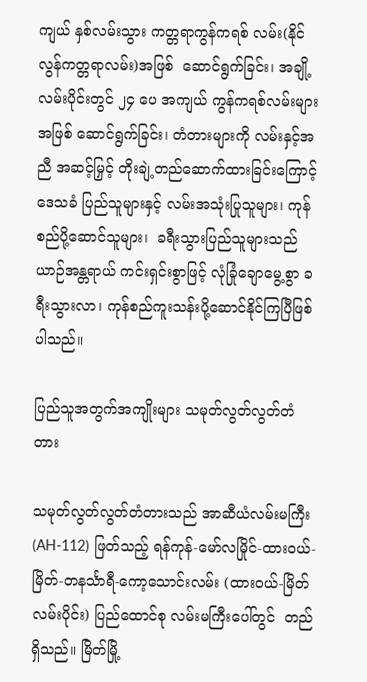ကျယ် နှစ်လမ်းသွား ကတ္တရာကွန်ကရစ် လမ်း(နိုင်လွန်ကတ္တရာလမ်း)အဖြစ်  ဆောင်ရွက်ခြင်း၊ အချို့လမ်းပိုင်းတွင် ၂၄ ပေ အကျယ် ကွန်ကရစ်လမ်းများ အဖြစ် ဆောင်ရွက်ခြင်း၊ တံတားများကို လမ်းနှင့်အညီ အဆင့်မြှင့် တိုးချဲ့တည်ဆောက်ထားခြင်းကြောင့် ဒေသခံ ပြည်သူများနှင့် လမ်းအသုံးပြုသူများ၊ ကုန်စည်ပို့ဆောင်သူများ၊  ခရီးသွားပြည်သူများသည်   ယာဉ်အန္တရာယ် ကင်းရှင်းစွာဖြင့် လုံခြုံချောမွေ့စွာ ခရီးသွားလာ၊ ကုန်စည်ကူးသန်းပို့ဆောင်နိုင်ကြပြီဖြစ်ပါသည်။

ပြည်သူအတွက်အကျိုးများ သမုတ်လွတ်လွတ်တံတား

သမုတ်လွတ်လွတ်တံတားသည် အာဆီယံလမ်းမကြီး (AH-112) ဖြတ်သည့် ရန်ကုန်-မော်လမြိုင်-ထားဝယ်-မြိတ်-တနင်္သာရီ-ကော့သောင်းလမ်း (ထားဝယ်-မြိတ် လမ်းပိုင်း) ပြည်ထောင်စု လမ်းမကြီးပေါ်တွင်  တည်ရှိသည်။ မြိတ်မြို့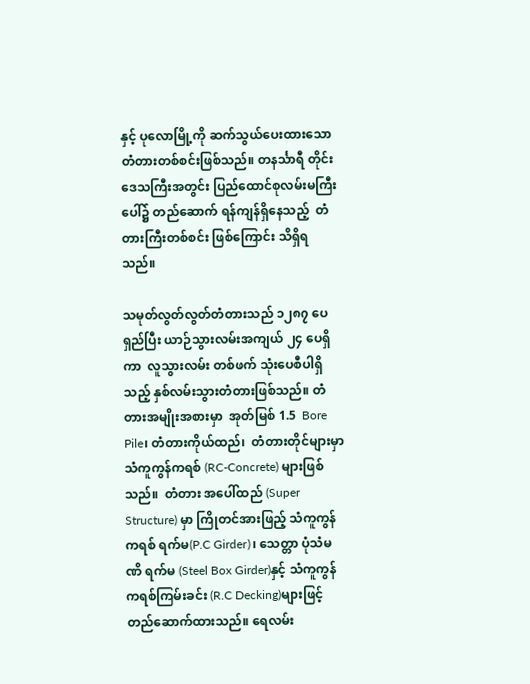နှင့် ပုလောမြို့ကို ဆက်သွယ်ပေးထားသော  တံတားတစ်စင်းဖြစ်သည်။ တနင်္သာရီ တိုင်းဒေသကြီးအတွင်း ပြည်ထောင်စုလမ်းမကြီးပေါ်၌ တည်ဆောက် ရန်ကျန်ရှိနေသည့်  တံတားကြီးတစ်စင်း ဖြစ်ကြောင်း သိရှိရသည်။

သမုတ်လွတ်လွတ်တံတားသည် ၁၂၈၇ ပေရှည်ပြီး ယာဉ်သွားလမ်းအကျယ် ၂၄ ပေရှိကာ  လူသွားလမ်း တစ်ဖက် သုံးပေစီပါရှိသည့် နှစ်လမ်းသွားတံတားဖြစ်သည်။ တံတားအမျိုးအစားမှာ  အုတ်မြစ် 1.5  Bore Pile၊ တံတားကိုယ်ထည်၊  တံတားတိုင်များမှာ   သံကူကွန်ကရစ် (RC-Concrete) များဖြစ်သည်။  တံတား အပေါ်ထည် (Super Structure) မှာ ကြိုတင်အားဖြည့် သံကူကွန်ကရစ် ရက်မ(P.C Girder)၊ သေတ္တာ ပုံသံမဏိ ရက်မ (Steel Box Girder)နှင့် သံကူကွန်ကရစ်ကြမ်းခင်း (R.C Decking)များဖြင့်   တည်ဆောက်ထားသည်။ ရေလမ်း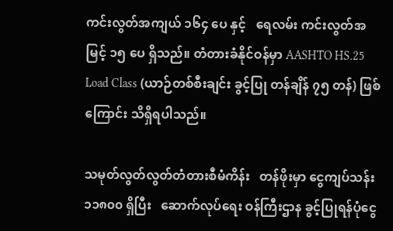ကင်းလွတ်အကျယ် ၁၆၄ ပေ နှင့်   ရေလမ်း ကင်းလွတ်အမြင့် ၁၅ ပေ ရှိသည်။ တံတားခံနိုင်ဝန်မှာ AASHTO HS.25 Load Class (ယာဉ်တစ်စီးချင်း ခွင့်ပြု တန်ချိန် ၇၅ တန်) ဖြစ်ကြောင်း သိရှိရပါသည်။

သမုတ်လွတ်လွတ်တံတားစီမံကိန်း   တန်ဖိုးမှာ ငွေကျပ်သန်း ၁၁၈၀၀ ရှိပြီး   ဆောက်လုပ်ရေး ဝန်ကြီးဌာန ခွင့်ပြုရန်ပုံငွေ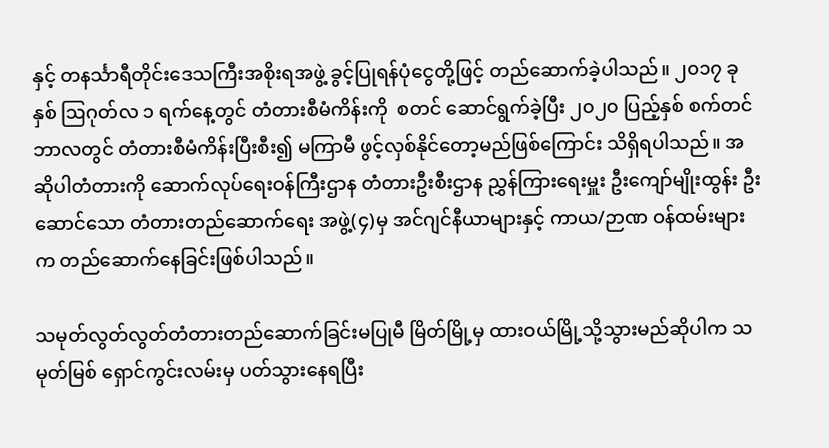နှင့် တနင်္သာရီတိုင်းဒေသကြီးအစိုးရအဖွဲ့ ခွင့်ပြုရန်ပုံငွေတို့ဖြင့် တည်ဆောက်ခဲ့ပါသည်။ ၂၀၁၇ ခုနှစ် ဩဂုတ်လ ၁ ရက်နေ့တွင် တံတားစီမံကိန်းကို  စတင် ဆောင်ရွက်ခဲ့ပြီး ၂၀၂၀ ပြည့်နှစ် စက်တင်ဘာလတွင် တံတားစီမံကိန်းပြီးစီး၍ မကြာမီ ဖွင့်လှစ်နိုင်တော့မည်ဖြစ်ကြောင်း သိရှိရပါသည်။ အဆိုပါတံတားကို ဆောက်လုပ်ရေးဝန်ကြီးဌာန တံတားဦးစီးဌာန ညွှန်ကြားရေးမှူး ဦးကျော်မျိုးထွန်း ဦးဆောင်သော တံတားတည်ဆောက်ရေး အဖွဲ့(၄)မှ အင်ဂျင်နီယာများနှင့် ကာယ/ဉာဏ ဝန်ထမ်းများက တည်ဆောက်နေခြင်းဖြစ်ပါသည်။

သမုတ်လွတ်လွတ်တံတားတည်ဆောက်ခြင်းမပြုမီ မြိတ်မြို့မှ ထားဝယ်မြို့သို့သွားမည်ဆိုပါက သမုတ်မြစ် ရှောင်ကွင်းလမ်းမှ ပတ်သွားနေရပြီး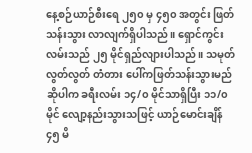နေ့စဉ်ယာဉ်စီးရေ ၂၅၀ မှ ၄၅၀ အတွင်း ဖြတ်သန်းသွား လာလျက်ရှိပါသည်။ ရှောင်ကွင်းလမ်းသည် ၂၅ မိုင်ရှည်လျားပါသည်။ သမုတ် လွတ်လွတ် တံတား ပေါ်ကဖြတ်သန်းသွားမည်ဆိုပါက ခရီးလမ်း ၁၄/၀ မိုင်သာရှိပြီး ၁၁/၀ မိုင် လျော့နည်းသွားသဖြင့် ယာဉ်မောင်းချိန် ၄၅ မိ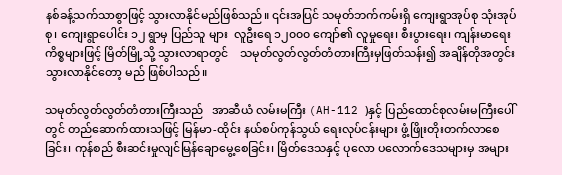နစ်ခန့်သက်သာစွာဖြင့် သွားလာနိုင်မည်ဖြစ်သည်။ ၎င်းအပြင် သမုတ်ဘက်ကမ်းရှိ ကျေးရွာအုပ်စု သုံးအုပ်စု၊ ကျေးရွာပေါင်း ၁၂ ရွာမှ ပြည်သူ များ  လူဦးရေ ၁၂၀၀၀ ကျော်၏ လူမှုရေး၊ စီးပွားရေး၊ ကျန်းမာရေးကိစ္စများဖြင့် မြိတ်မြို့သို့ သွားလာရာတွင်    သမုတ်လွတ်လွတ်တံတားကြီးမှဖြတ်သန်း၍ အချိန်တိုအတွင်း သွားလာနိုင်တော့ မည် ဖြစ်ပါသည်။

သမုတ်လွတ်လွတ်တံတားကြီးသည်   အာဆီယံ လမ်းမကြီး (AH-112 )နှင့် ပြည်ထောင်စုလမ်းမကြီးပေါ်တွင် တည်ဆောက်ထားသဖြင့် မြန်မာ-ထိုင်း နယ်စပ်ကုန်သွယ် ရေးလုပ်ငန်းများ ဖွံ့ဖြိုးတိုးတက်လာစေခြင်း၊ ကုန်စည် စီးဆင်းမှုလျင်မြန်ချောမွေ့စေခြင်း၊ မြိတ်ဒေသနှင့် ပုလော ပလောက်ဒေသများမှ အများ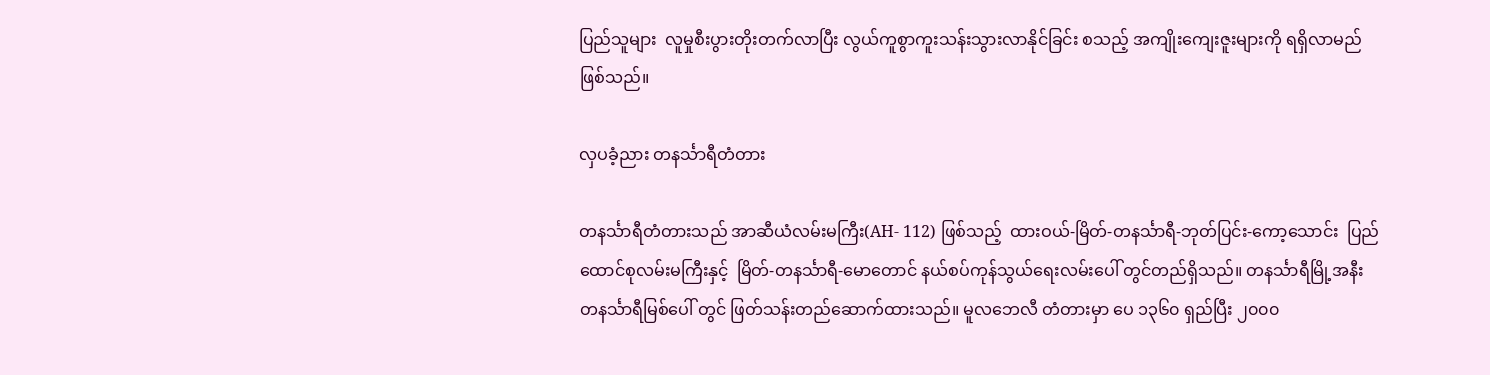ပြည်သူများ  လူမှုစီးပွားတိုးတက်လာပြီး လွယ်ကူစွာကူးသန်းသွားလာနိုင်ခြင်း စသည့် အကျိုးကျေးဇူးများကို ရရှိလာမည် ဖြစ်သည်။

လှပခံ့ညား တနင်္သာရီတံတား

တနင်္သာရီတံတားသည် အာဆီယံလမ်းမကြီး(AH- 112) ဖြစ်သည့်  ထားဝယ်-မြိတ်-တနင်္သာရီ-ဘုတ်ပြင်း-ကော့သောင်း  ပြည်ထောင်စုလမ်းမကြီးနှင့်  မြိတ်-တနင်္သာရီ-မောတောင် နယ်စပ်ကုန်သွယ်ရေးလမ်းပေါ် တွင်တည်ရှိသည်။ တနင်္သာရီမြို့အနီး တနင်္သာရီမြစ်ပေါ် တွင် ဖြတ်သန်းတည်ဆောက်ထားသည်။ မူလဘေလီ တံတားမှာ ပေ ၁၃၆၀ ရှည်ပြီး ၂၀၀၀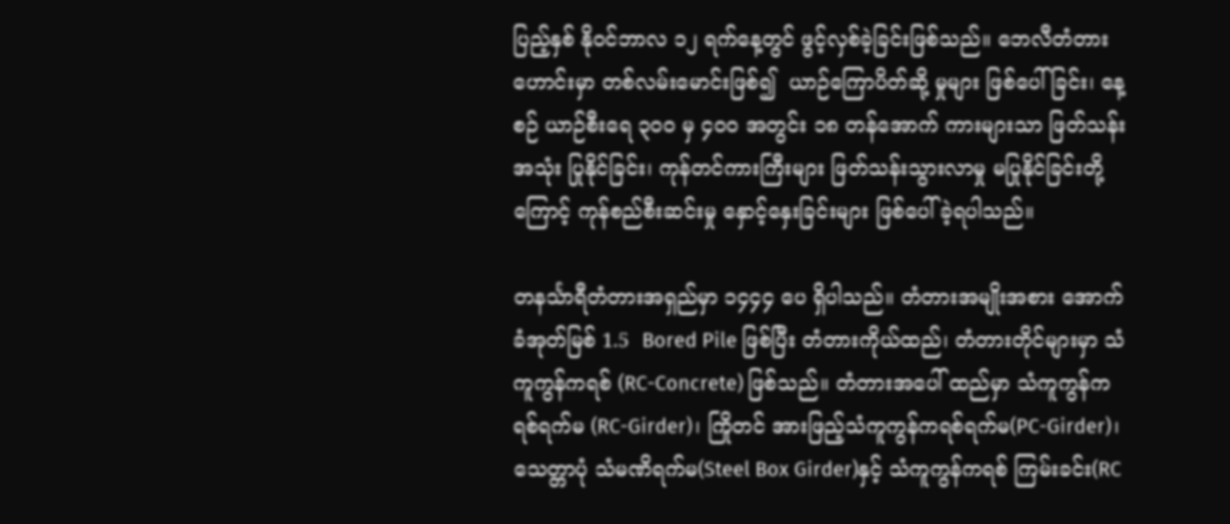ပြည့်နှစ် နိုဝင်ဘာလ ၁၂ ရက်နေ့တွင် ဖွင့်လှစ်ခဲ့ခြင်းဖြစ်သည်။ ဘေလီတံတား ဟောင်းမှာ တစ်လမ်းမောင်းဖြစ်၍  ယာဉ်ကြောပိတ်ဆို့ မှုများ ဖြစ်ပေါ်ခြင်း၊ နေ့စဉ် ယာဉ်စီးရေ ၃၀၀ မှ ၄၀၀ အတွင်း ၁၈ တန်အောက် ကားများသာ ဖြတ်သန်းအသုံး ပြုနိုင်ခြင်း၊ ကုန်တင်ကားကြီးများ ဖြတ်သန်းသွားလာမှု မပြုနိုင်ခြင်းတို့ကြောင့် ကုန်စည်စီးဆင်းမှု နှောင့်နှေးခြင်းများ ဖြစ်ပေါ်ခဲ့ရပါသည်။

တနင်္သာရီတံတားအရှည်မှာ ၁၄၄၄ ပေ ရှိပါသည်။ တံတားအမျိုးအစား အောက်ခံအုတ်မြစ် 1.5  Bored Pile ဖြစ်ပြီး တံတားကိုယ်ထည်၊ တံတားတိုင်များမှာ သံကူကွန်ကရစ် (RC-Concrete) ဖြစ်သည်။ တံတားအပေါ် ထည်မှာ သံကူကွန်ကရစ်ရက်မ (RC-Girder)၊ ကြိုတင် အားဖြည့်သံကူကွန်ကရစ်ရက်မ(PC-Girder)၊ သေတ္တာပုံ သံမဏိရက်မ(Steel Box Girder)နှင့် သံကူကွန်ကရစ် ကြမ်းခင်း(RC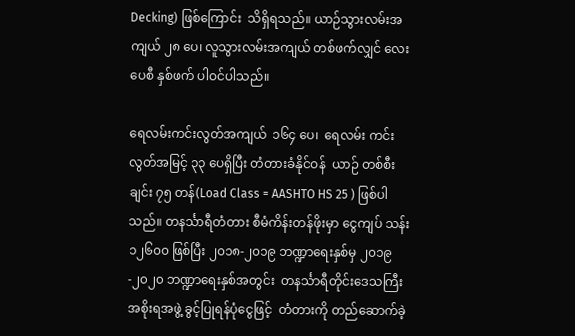Decking) ဖြစ်ကြောင်း  သိရှိရသည်။ ယာဉ်သွားလမ်းအကျယ် ၂၈ ပေ၊ လူသွားလမ်းအကျယ် တစ်ဖက်လျှင် လေးပေစီ နှစ်ဖက် ပါဝင်ပါသည်။

ရေလမ်းကင်းလွတ်အကျယ်  ၁၆၄ ပေ၊  ရေလမ်း ကင်းလွတ်အမြင့် ၃၃ ပေရှိပြီး တံတားခံနိုင်ဝန်  ယာဉ် တစ်စီးချင်း ၇၅ တန်(Load Class = AASHTO HS 25 ) ဖြစ်ပါသည်။ တနင်္သာရီတံတား စီမံကိန်းတန်ဖိုးမှာ ငွေကျပ် သန်း ၁၂၆၀၀ ဖြစ်ပြီး ၂၀၁၈-၂၀၁၉ ဘဏ္ဍာရေးနှစ်မှ ၂၀၁၉-၂၀၂၀ ဘဏ္ဍာရေးနှစ်အတွင်း  တနင်္သာရီတိုင်းဒေသကြီးအစိုးရအဖွဲ့ ခွင့်ပြုရန်ပုံငွေဖြင့်  တံတားကို တည်ဆောက်ခဲ့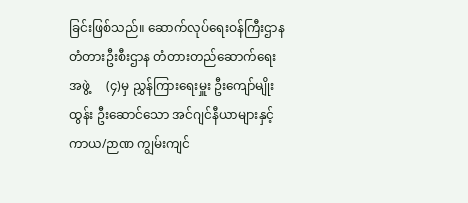ခြင်းဖြစ်သည်။ ဆောက်လုပ်ရေးဝန်ကြီးဌာန တံတားဦးစီးဌာန တံတားတည်ဆောက်ရေးအဖွဲ့     (၄)မှ ညွှန်ကြားရေးမှူး ဦးကျော်မျိုးထွန်း ဦးဆောင်သော အင်ဂျင်နီယာများနှင့် ကာယ/ဉာဏ ကျွမ်းကျင်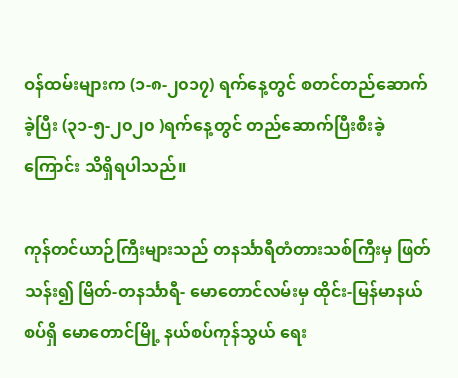ဝန်ထမ်းများက (၁-၈-၂၀၁၇) ရက်နေ့တွင် စတင်တည်ဆောက်ခဲ့ပြီး (၃၁-၅-၂၀၂၀ )ရက်နေ့တွင် တည်ဆောက်ပြီးစီးခဲ့ ကြောင်း သိရှိရပါသည်။

ကုန်တင်ယာဉ်ကြီးများသည် တနင်္သာရီတံတားသစ်ကြီးမှ ဖြတ်သန်း၍ မြိတ်-တနင်္သာရီ- မောတောင်လမ်းမှ ထိုင်း-မြန်မာနယ်စပ်ရှိ မောတောင်မြို့ နယ်စပ်ကုန်သွယ် ရေး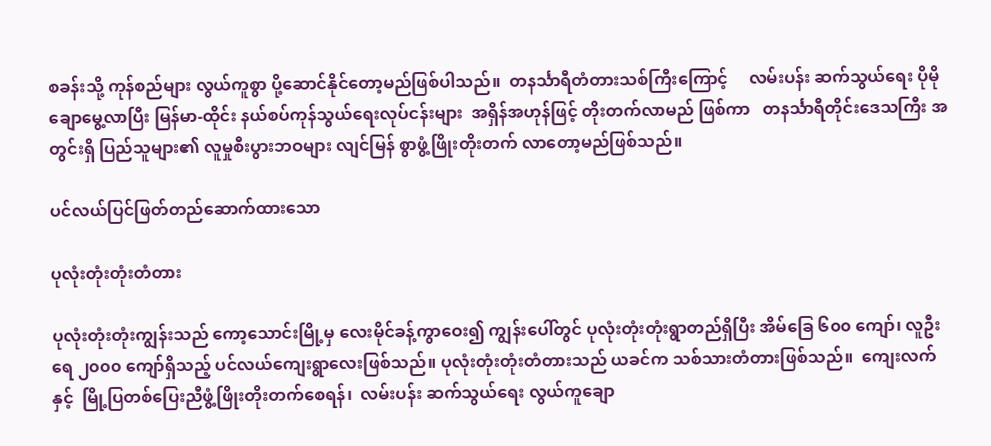စခန်းသို့ ကုန်စည်များ လွယ်ကူစွာ ပို့ဆောင်နိုင်တော့မည်ဖြစ်ပါသည်။  တနင်္သာရီတံတားသစ်ကြီးကြောင့်     လမ်းပန်း ဆက်သွယ်ရေး ပိုမိုချောမွေ့လာပြီး မြန်မာ-ထိုင်း နယ်စပ်ကုန်သွယ်ရေးလုပ်ငန်းများ  အရှိန်အဟုန်ဖြင့် တိုးတက်လာမည် ဖြစ်ကာ   တနင်္သာရီတိုင်းဒေသကြီး အတွင်းရှိ ပြည်သူများ၏ လူမှုစီးပွားဘဝများ လျင်မြန် စွာဖွံ့ဖြိုးတိုးတက် လာတော့မည်ဖြစ်သည်။

ပင်လယ်ပြင်ဖြတ်တည်ဆောက်ထားသော

ပုလုံးတုံးတုံးတံတား

ပုလုံးတုံးတုံးကျွန်းသည် ကော့သောင်းမြို့မှ လေးမိုင်ခန့်ကွာဝေး၍ ကျွန်းပေါ်တွင် ပုလုံးတုံးတုံးရွာတည်ရှိပြီး အိမ်ခြေ ၆၀၀ ကျော်၊ လူဦးရေ ၂၀၀၀ ကျော်ရှိသည့် ပင်လယ်ကျေးရွာလေးဖြစ်သည်။ ပုလုံးတုံးတုံးတံတားသည် ယခင်က သစ်သားတံတားဖြစ်သည်။  ကျေးလက်နှင့်  မြို့ပြတစ်ပြေးညီဖွံ့ဖြိုးတိုးတက်စေရန်၊  လမ်းပန်း ဆက်သွယ်ရေး လွယ်ကူချော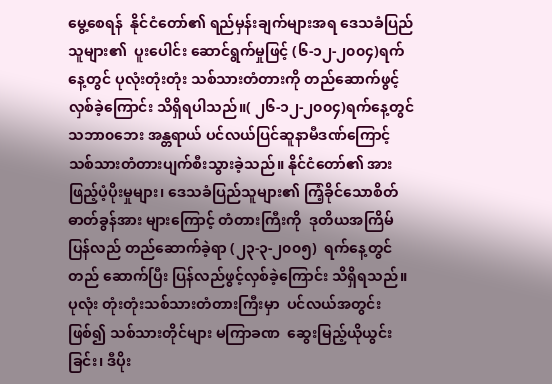မွေ့စေရန်  နိုင်ငံတော်၏ ရည်မှန်းချက်များအရ ဒေသခံပြည်သူများ၏  ပူးပေါင်း ဆောင်ရွက်မှုဖြင့် (၆-၁၂-၂၀၀၄)ရက်နေ့တွင် ပုလုံးတုံးတုံး သစ်သားတံတားကို တည်ဆောက်ဖွင့်လှစ်ခဲ့ကြောင်း သိရှိရပါသည်။( ၂၆-၁၂-၂၀၀၄)ရက်နေ့တွင် သဘာ၀ဘေး အန္တရာယ် ပင်လယ်ပြင်ဆူနာမီဒဏ်ကြောင့် သစ်သားတံတားပျက်စီးသွားခဲ့သည်။ နိုင်ငံတော်၏ အားဖြည့်ပံ့ပိုးမှုများ၊ ဒေသခံပြည်သူများ၏ ကြံ့ခိုင်သောစိတ်ဓာတ်ခွန်အား များကြောင့် တံတားကြီးကို  ဒုတိယအကြိမ်  ပြန်လည် တည်ဆောက်ခဲ့ရာ (၂၃-၃-၂၀၀၅)  ရက်နေ့တွင် တည် ဆောက်ပြီး ပြန်လည်ဖွင့်လှစ်ခဲ့ကြောင်း သိရှိရသည်။ ပုလုံး တုံးတုံးသစ်သားတံတားကြီးမှာ  ပင်လယ်အတွင်းဖြစ်၍ သစ်သားတိုင်များ မကြာခဏ  ဆွေးမြည့်ယိုယွင်းခြင်း၊ ဒီပိုး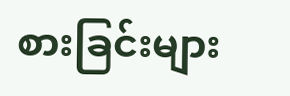စားခြင်းများ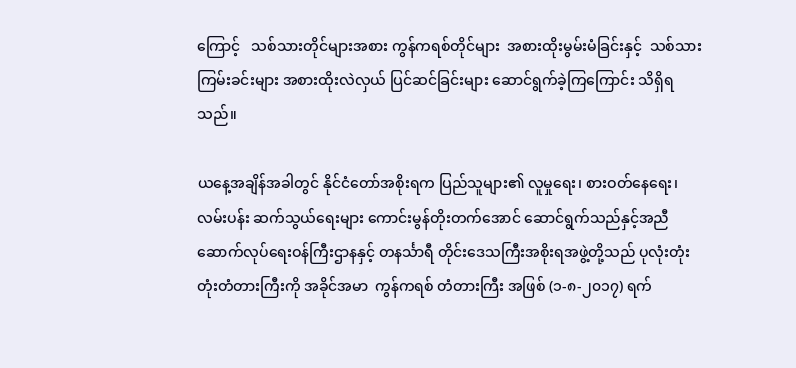ကြောင့်   သစ်သားတိုင်များအစား ကွန်ကရစ်တိုင်များ  အစားထိုးမွမ်းမံခြင်းနှင့်  သစ်သား ကြမ်းခင်းများ အစားထိုးလဲလှယ် ပြင်ဆင်ခြင်းများ ဆောင်ရွက်ခဲ့ကြကြောင်း သိရှိရသည်။

ယနေ့အချိန်အခါတွင် နိုင်ငံတော်အစိုးရက ပြည်သူများ၏ လူမှုရေး၊ စားဝတ်နေရေး၊ လမ်းပန်း ဆက်သွယ်ရေးများ ကောင်းမွန်တိုးတက်အောင် ဆောင်ရွက်သည်နှင့်အညီ   ဆောက်လုပ်ရေးဝန်ကြီးဌာနနှင့် တနင်္သာရီ တိုင်းဒေသကြီးအစိုးရအဖွဲ့တို့သည် ပုလုံးတုံးတုံးတံတားကြီးကို အခိုင်အမာ  ကွန်ကရစ် တံတားကြီး အဖြစ် (၁-၈-၂၀၁၇) ရက်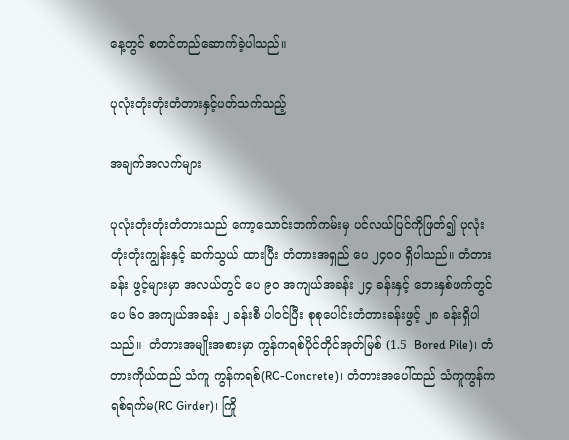နေ့တွင် စတင်တည်ဆောက်ခဲ့ပါသည်။

ပုလုံးတုံးတုံးတံတားနှင့်ပတ်သက်သည့်

အချက်အလက်များ

ပုလုံးတုံးတုံးတံတားသည် ကော့သောင်းဘက်ကမ်းမှ ပင်လယ်ပြင်ကိုဖြတ်၍ ပုလုံးတုံးတုံးကျွန်းနှင့် ဆက်သွယ် ထားပြီး တံတားအရှည် ပေ ၂၄၀၀ ရှိပါသည်။ တံတားခန်း ဖွင့်များမှာ အလယ်တွင် ပေ ၉၀ အကျယ်အခန်း ၂၄ ခန်းနှင့် ဘေးနှစ်ဖက်တွင် ပေ ၆၀ အကျယ်အခန်း ၂ ခန်းစီ ပါဝင်ပြီး စုစုပေါင်းတံတားခန်းဖွင့် ၂၈ ခန်းရှိပါသည်။  တံတားအမျိုးအစားမှာ ကွန်ကရစ်ပိုင်တိုင်အုတ်မြစ် (1.5  Bored Pile)၊ တံတားကိုယ်ထည် သံကူ ကွန်ကရစ်(RC-Concrete)၊ တံတားအပေါ်ထည် သံကူကွန်ကရစ်ရက်မ(RC Girder)၊ ကြို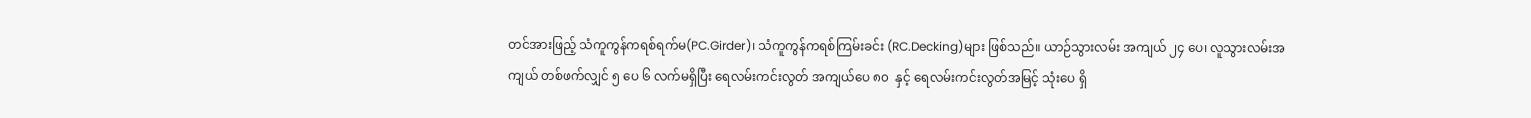တင်အားဖြည့် သံကူကွန်ကရစ်ရက်မ(PC.Girder)၊ သံကူကွန်ကရစ်ကြမ်းခင်း (RC.Decking)များ ဖြစ်သည်။ ယာဉ်သွားလမ်း အကျယ် ၂၄ ပေ၊ လူသွားလမ်းအကျယ် တစ်ဖက်လျှင် ၅ ပေ ၆ လက်မရှိပြီး ရေလမ်းကင်းလွတ် အကျယ်ပေ ၈၀  နှင့် ရေလမ်းကင်းလွတ်အမြင့် သုံးပေ ရှိ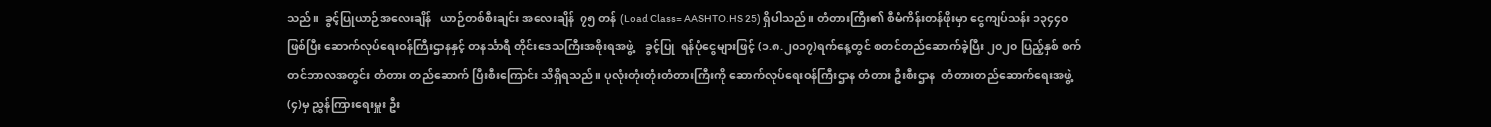သည်။  ခွင့်ပြုယာဉ်အလေးချိန်   ယာဉ်တစ်စီးချင်း အလေးချိန်  ၇၅ တန် (Load Class= AASHTO.HS 25) ရှိပါသည်။ တံတားကြီး၏ စီမံကိန်းတန်ဖိုးမှာ ငွေကျပ်သန်း ၁၃၄၄၀ ဖြစ်ပြီး ဆောက်လုပ်ရေးဝန်ကြီးဌာနနှင့် တနင်္သာရီ တိုင်းဒေသကြီးအစိုးရအဖွဲ့    ခွင့်ပြု  ရန်ပုံငွေများဖြင့် (၁.၈.၂၀၁၇)ရက်နေ့တွင် စတင်တည်ဆောက်ခဲ့ပြီး ၂၀၂၀ ပြည့်နှစ် စက်တင်ဘာလအတွင်း တံတား တည်ဆောက် ပြီးစီးကြောင်း သိရှိရသည်။ ပုလုံးတုံးတုံးတံတားကြီးကို ဆောက်လုပ်ရေးဝန်ကြီးဌာန တံတား ဦးစီးဌာန  တံတားတည်ဆောက်ရေးအဖွဲ့(၄)မှ ညွှန်ကြားရေးမှူး ဦး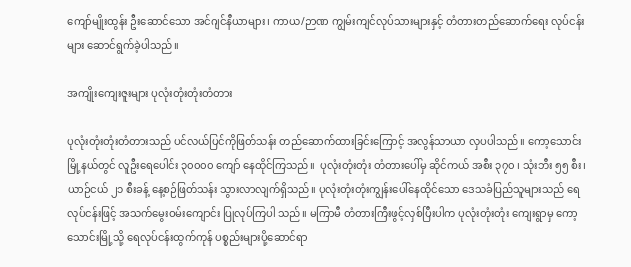ကျော်မျိုးထွန်း ဦးဆောင်သော အင်ဂျင်နီယာများ၊ ကာယ/ဉာဏ ကျွမ်းကျင်လုပ်သားများနှင့် တံတားတည်ဆောက်ရေး လုပ်ငန်းများ ဆောင်ရွက်ခဲ့ပါသည်။

အကျိုးကျေးဇူးများ ပုလုံးတုံးတုံးတံတား

ပုလုံးတုံးတုံးတံတားသည် ပင်လယ်ပြင်ကိုဖြတ်သန်း တည်ဆောက်ထားခြင်းကြောင့် အလွန်သာယာ လှပပါသည်။ ကော့သောင်းမြို့နယ်တွင် လူဦးရေပေါင်း ၃၀၀၀၀ ကျော် နေထိုင်ကြသည်။  ပုလုံးတုံးတုံး တံတားပေါ်မှ ဆိုင်ကယ် အစီး ၃၇၀ ၊ သုံးဘီး ၅၅ စီး၊ ယာဉ်ငယ် ၂၁ စီးခန့် နေ့စဉ်ဖြတ်သန်း သွားလာလျက်ရှိသည်။ ပုလုံးတုံးတုံးကျွန်းပေါ်နေထိုင်သော ဒေသခံပြည်သူများသည် ရေလုပ်ငန်းဖြင့် အသက်မွေးဝမ်းကျောင်း ပြုလုပ်ကြပါ သည်။ မကြာမီ တံတားကြီးဖွင့်လှစ်ပြီးပါက ပုလုံးတုံးတုံး ကျေးရွာမှ ကော့သောင်းမြို့သို့ ရေလုပ်ငန်းထွက်ကုန် ပစ္စည်းများပို့ဆောင်ရာ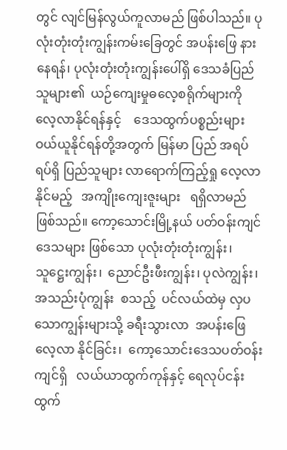တွင် လျင်မြန်လွယ်ကူလာမည် ဖြစ်ပါသည်။ ပုလုံးတုံးတုံးကျွန်းကမ်းခြေတွင် အပန်းဖြေ နားနေရန်၊ ပုလုံးတုံးတုံးကျွန်းပေါ်ရှိ ဒေသခံပြည်သူများ၏  ယဉ်ကျေးမှုဓလေ့စရိုက်များကို  လေ့လာနိုင်ရန်နှင့်    ဒေသထွက်ပစ္စည်းများဝယ်ယူနိုင်ရန်တို့အတွက် မြန်မာ ပြည် အရပ်ရပ်ရှိ ပြည်သူများ လာရောက်ကြည့်ရှု လေ့လာနိုင်မည့်   အကျိုးကျေးဇူးများ   ရရှိလာမည် ဖြစ်သည်။ ကော့သောင်းမြို့နယ် ပတ်ဝန်းကျင်ဒေသများ ဖြစ်သော ပုလုံးတုံးတုံးကျွန်း၊  သူဋ္ဌေးကျွန်း၊  ညောင်ဦးဖီးကျွန်း၊ ပုလဲကျွန်း၊  အသည်းပုံကျွန်း  စသည့်  ပင်လယ်ထဲမှ လှပ သောကျွန်းများသို့ ခရီးသွားလာ  အပန်းဖြေလေ့လာ နိုင်ခြင်း၊  ကော့သောင်းဒေသပတ်ဝန်းကျင်ရှိ   လယ်ယာထွက်ကုန်နှင့် ရေလုပ်ငန်းထွက်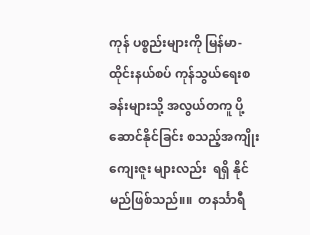ကုန် ပစ္စည်းများကို မြန်မာ-ထိုင်းနယ်စပ် ကုန်သွယ်ရေးစခန်းများသို့ အလွယ်တကူ ပို့ဆောင်နိုင်ခြင်း စသည့်အကျိုးကျေးဇူး များလည်း  ရရှိ နိုင်မည်ဖြစ်သည်။။  တနင်္သာရီ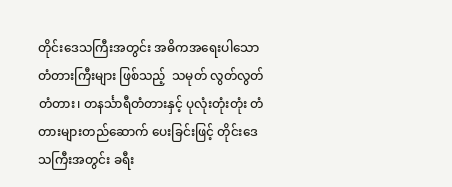တိုင်းဒေသကြီးအတွင်း အဓိကအရေးပါသော  တံတားကြီးများ ဖြစ်သည့်  သမုတ် လွတ်လွတ်တံတား၊ တနင်္သာရီတံတားနှင့် ပုလုံးတုံးတုံး တံတားများတည်ဆောက် ပေးခြင်းဖြင့် တိုင်းဒေသကြီးအတွင်း ခရီး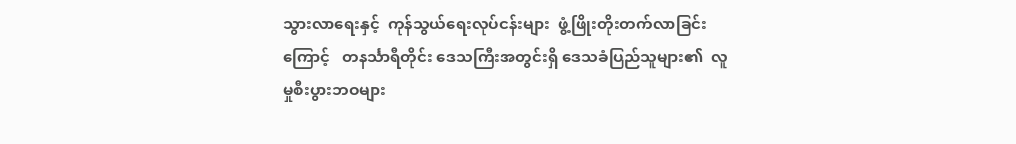သွားလာရေးနှင့်  ကုန်သွယ်ရေးလုပ်ငန်းများ  ဖွံ့ဖြိုးတိုးတက်လာခြင်း ကြောင့်   တနင်္သာရီတိုင်း ဒေသကြီးအတွင်းရှိ ဒေသခံပြည်သူများ၏  လူမှုစီးပွားဘဝများ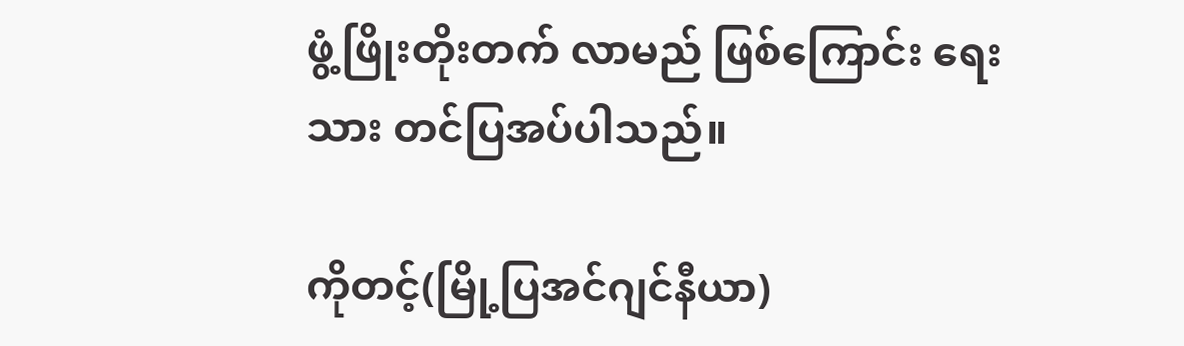ဖွံ့ဖြိုးတိုးတက် လာမည် ဖြစ်ကြောင်း ရေးသား တင်ပြအပ်ပါသည်။

ကိုတင့်(မြို့ပြအင်ဂျင်နီယာ)